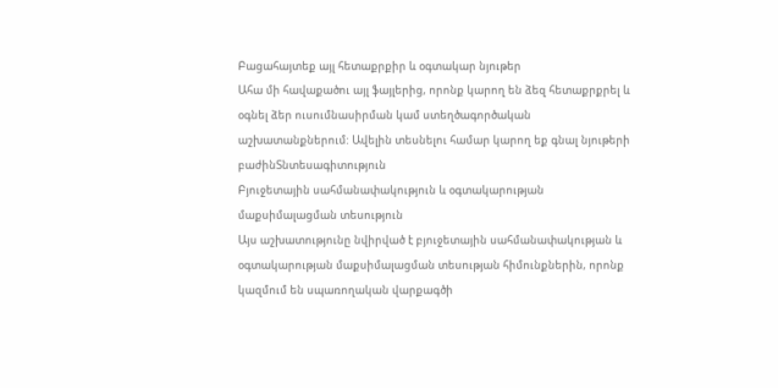Բացահայտեք այլ հետաքրքիր և օգտակար նյութեր
Ահա մի հավաքածու այլ ֆայլերից, որոնք կարող են ձեզ հետաքրքրել և օգնել ձեր ուսումնասիրման կամ ստեղծագործական աշխատանքներում: Ավելին տեսնելու համար կարող եք գնալ նյութերի բաժինՏնտեսագիտություն
Բյուջետային սահմանափակություն և օգտակարության մաքսիմալացման տեսություն
Այս աշխատությունը նվիրված է բյուջետային սահմանափակության և օգտակարության մաքսիմալացման տեսության հիմունքներին, որոնք կազմում են սպառողական վարքագծի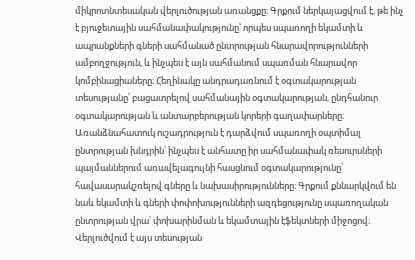միկրոտնտեսական վերլուծության առանցքը։ Գրքում ներկայացվում է, թե ինչ է բյուջետային սահմանափակությունը՝ որպես սպառողի եկամտի և ապրանքների գների սահմանած ընտրության հնարավորությունների ամբողջություն, և ինչպես է այն սահմանում սպառման հնարավոր կոմբինացիաները։ Հեղինակը անդրադառնում է օգտակարության տեսությանը՝ բացատրելով սահմանային օգտակարության, ընդհանուր օգտակարության և անտարբերության կորերի գաղափարները։ Առանձնահատուկ ուշադրություն է դարձվում սպառողի օպտիմալ ընտրության խնդրին՝ ինչպես է անհատը իր սահմանափակ ռեսուրսների պայմաններում առավելագույնի հասցնում օգտակարությունը՝ հավասարակշռելով գները և նախասիրությունները։ Գրքում քննարկվում են նաև եկամտի և գների փոփոխությունների ազդեցությունը սպառողական ընտրության վրա՝ փոխարինման և եկամտային էֆեկտների միջոցով։ Վերլուծվում է այս տեսության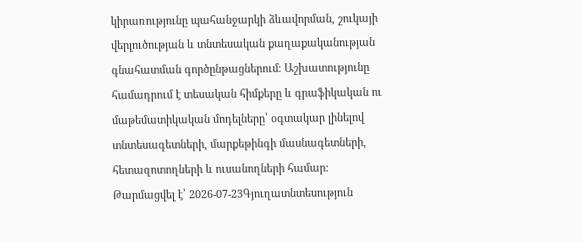կիրառությունը պահանջարկի ձևավորման, շուկայի վերլուծության և տնտեսական քաղաքականության գնահատման գործընթացներում։ Աշխատությունը համադրում է տեսական հիմքերը և գրաֆիկական ու մաթեմատիկական մոդելները՝ օգտակար լինելով տնտեսագետների, մարքեթինգի մասնագետների, հետազոտողների և ուսանողների համար։
Թարմացվել է՝ 2026-07-23Գյուղատնտեսություն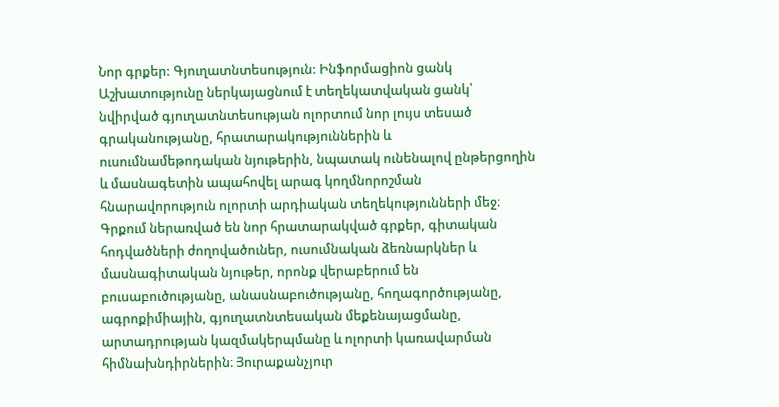Նոր գրքեր: Գյուղատնտեսություն: Ինֆորմացիոն ցանկ
Աշխատությունը ներկայացնում է տեղեկատվական ցանկ՝ նվիրված գյուղատնտեսության ոլորտում նոր լույս տեսած գրականությանը, հրատարակություններին և ուսումնամեթոդական նյութերին, նպատակ ունենալով ընթերցողին և մասնագետին ապահովել արագ կողմնորոշման հնարավորություն ոլորտի արդիական տեղեկությունների մեջ։ Գրքում ներառված են նոր հրատարակված գրքեր, գիտական հոդվածների ժողովածուներ, ուսումնական ձեռնարկներ և մասնագիտական նյութեր, որոնք վերաբերում են բուսաբուծությանը, անասնաբուծությանը, հողագործությանը, ագրոքիմիային, գյուղատնտեսական մեքենայացմանը, արտադրության կազմակերպմանը և ոլորտի կառավարման հիմնախնդիրներին։ Յուրաքանչյուր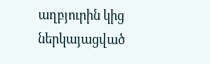աղբյուրին կից ներկայացված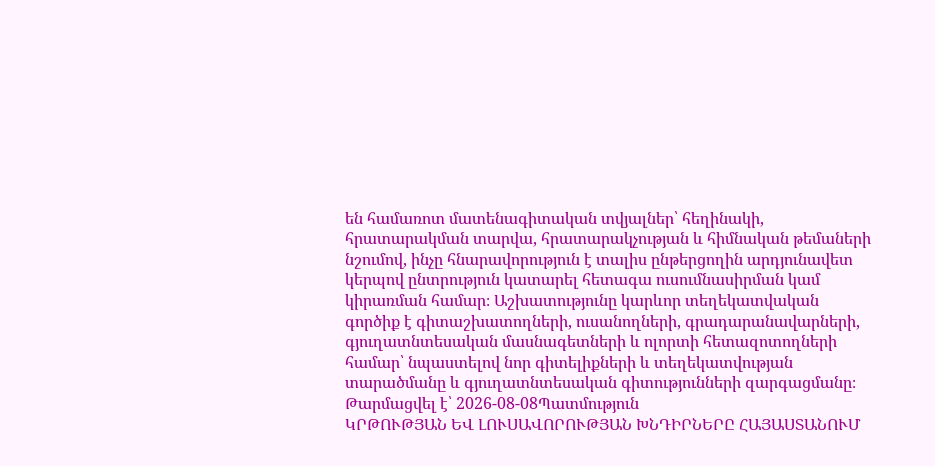են համառոտ մատենագիտական տվյալներ՝ հեղինակի, հրատարակման տարվա, հրատարակչության և հիմնական թեմաների նշումով, ինչը հնարավորություն է տալիս ընթերցողին արդյունավետ կերպով ընտրություն կատարել հետագա ուսումնասիրման կամ կիրառման համար։ Աշխատությունը կարևոր տեղեկատվական գործիք է գիտաշխատողների, ուսանողների, գրադարանավարների, գյուղատնտեսական մասնագետների և ոլորտի հետազոտողների համար՝ նպաստելով նոր գիտելիքների և տեղեկատվության տարածմանը և գյուղատնտեսական գիտությունների զարգացմանը։
Թարմացվել է՝ 2026-08-08Պատմություն
ԿՐԹՈՒԹՅԱՆ ԵՎ ԼՈՒՍԱՎՈՐՈՒԹՅԱՆ ԽՆԴԻՐՆԵՐԸ ՀԱՅԱՍՏԱՆՈՒՄ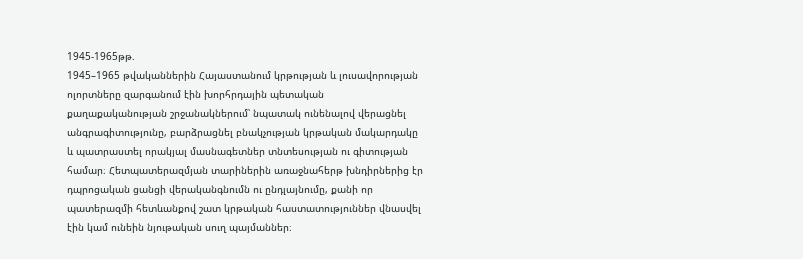1945-1965թթ.
1945–1965 թվականներին Հայաստանում կրթության և լուսավորության ոլորտները զարգանում էին խորհրդային պետական քաղաքականության շրջանակներում՝ նպատակ ունենալով վերացնել անգրագիտությունը, բարձրացնել բնակչության կրթական մակարդակը և պատրաստել որակյալ մասնագետներ տնտեսության ու գիտության համար։ Հետպատերազմյան տարիներին առաջնահերթ խնդիրներից էր դպրոցական ցանցի վերականգնումն ու ընդլայնումը, քանի որ պատերազմի հետևանքով շատ կրթական հաստատություններ վնասվել էին կամ ունեին նյութական սուղ պայմաններ։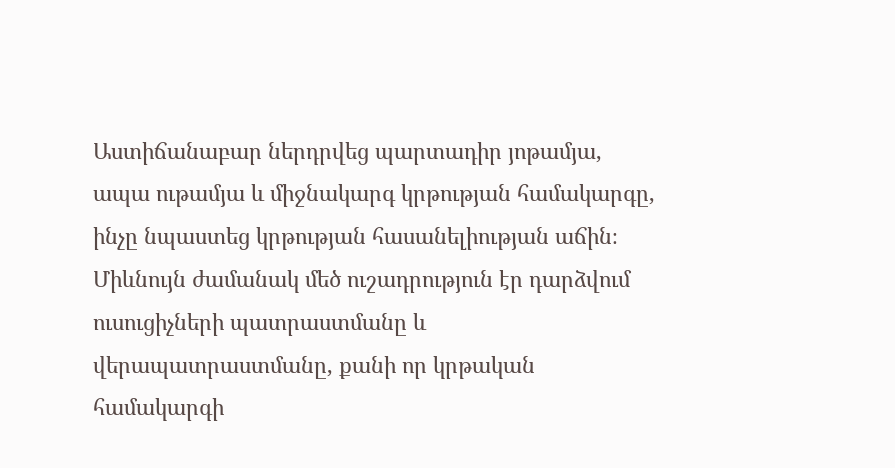Աստիճանաբար ներդրվեց պարտադիր յոթամյա, ապա ութամյա և միջնակարգ կրթության համակարգը, ինչը նպաստեց կրթության հասանելիության աճին։ Միևնույն ժամանակ մեծ ուշադրություն էր դարձվում ուսուցիչների պատրաստմանը և վերապատրաստմանը, քանի որ կրթական համակարգի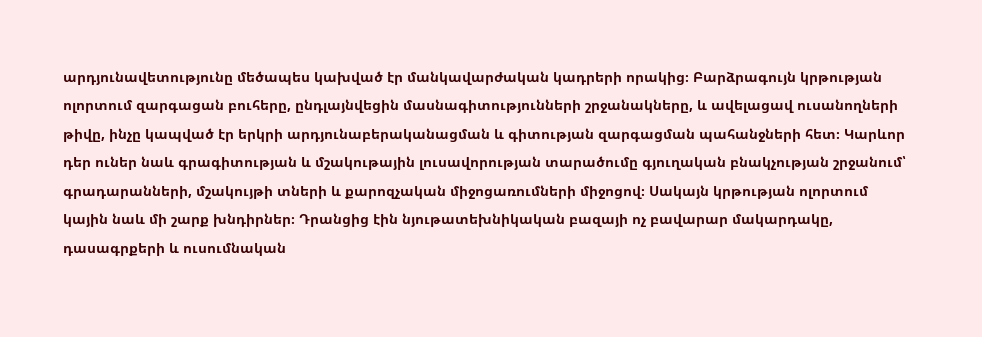արդյունավետությունը մեծապես կախված էր մանկավարժական կադրերի որակից։ Բարձրագույն կրթության ոլորտում զարգացան բուհերը, ընդլայնվեցին մասնագիտությունների շրջանակները, և ավելացավ ուսանողների թիվը, ինչը կապված էր երկրի արդյունաբերականացման և գիտության զարգացման պահանջների հետ։ Կարևոր դեր ուներ նաև գրագիտության և մշակութային լուսավորության տարածումը գյուղական բնակչության շրջանում՝ գրադարանների, մշակույթի տների և քարոզչական միջոցառումների միջոցով։ Սակայն կրթության ոլորտում կային նաև մի շարք խնդիրներ։ Դրանցից էին նյութատեխնիկական բազայի ոչ բավարար մակարդակը, դասագրքերի և ուսումնական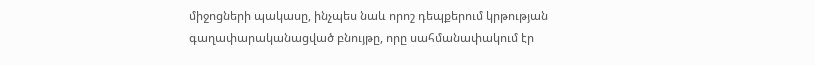միջոցների պակասը, ինչպես նաև որոշ դեպքերում կրթության գաղափարականացված բնույթը, որը սահմանափակում էր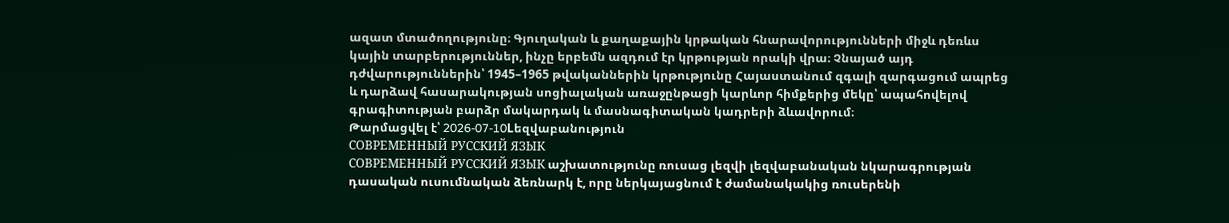ազատ մտածողությունը։ Գյուղական և քաղաքային կրթական հնարավորությունների միջև դեռևս կային տարբերություններ, ինչը երբեմն ազդում էր կրթության որակի վրա։ Չնայած այդ դժվարություններին՝ 1945–1965 թվականներին կրթությունը Հայաստանում զգալի զարգացում ապրեց և դարձավ հասարակության սոցիալական առաջընթացի կարևոր հիմքերից մեկը՝ ապահովելով գրագիտության բարձր մակարդակ և մասնագիտական կադրերի ձևավորում։
Թարմացվել է՝ 2026-07-10Lեզվաբանություն
СОВРЕМЕННЫЙ РУССКИЙ ЯЗЫК
СОВРЕМЕННЫЙ РУССКИЙ ЯЗЫК աշխատությունը ռուսաց լեզվի լեզվաբանական նկարագրության դասական ուսումնական ձեռնարկ է, որը ներկայացնում է ժամանակակից ռուսերենի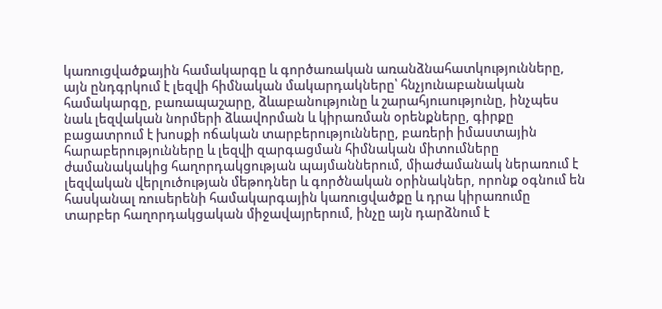կառուցվածքային համակարգը և գործառական առանձնահատկությունները, այն ընդգրկում է լեզվի հիմնական մակարդակները՝ հնչյունաբանական համակարգը, բառապաշարը, ձևաբանությունը և շարահյուսությունը, ինչպես նաև լեզվական նորմերի ձևավորման և կիրառման օրենքները, գիրքը բացատրում է խոսքի ոճական տարբերությունները, բառերի իմաստային հարաբերությունները և լեզվի զարգացման հիմնական միտումները ժամանակակից հաղորդակցության պայմաններում, միաժամանակ ներառում է լեզվական վերլուծության մեթոդներ և գործնական օրինակներ, որոնք օգնում են հասկանալ ռուսերենի համակարգային կառուցվածքը և դրա կիրառումը տարբեր հաղորդակցական միջավայրերում, ինչը այն դարձնում է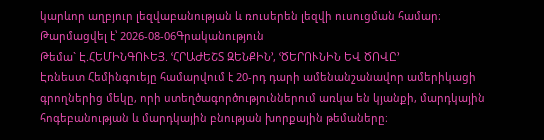կարևոր աղբյուր լեզվաբանության և ռուսերեն լեզվի ուսուցման համար։
Թարմացվել է՝ 2026-08-06Գրականություն
Թեմա` Է.ՀԵՄԻՆԳՈՒԵՅ. ՙՀՐԱԺԵՇՏ ԶԵՆՔԻՆ՚, ՙԾԵՐՈՒՆԻՆ ԵՎ ԾՈՎԸ՚
Էռնեստ Հեմինգուեյը համարվում է 20-րդ դարի ամենանշանավոր ամերիկացի գրողներից մեկը, որի ստեղծագործություններում առկա են կյանքի, մարդկային հոգեբանության և մարդկային բնության խորքային թեմաները։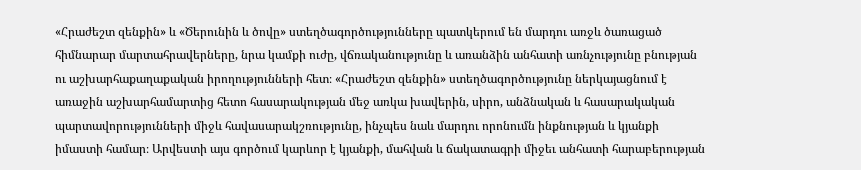«Հրաժեշտ զենքին» և «Ծերունին և ծովը» ստեղծագործությունները պատկերում են մարդու առջև ծառացած հիմնարար մարտահրավերները, նրա կամքի ուժը, վճռականությունը և առանձին անհատի առնչությունը բնության ու աշխարհաքաղաքական իրողությունների հետ։ «Հրաժեշտ զենքին» ստեղծագործությունը ներկայացնում է առաջին աշխարհամարտից հետո հասարակության մեջ առկա խավերին, սիրո, անձնական և հասարակական պարտավորությունների միջև հավասարակշռությունը, ինչպես նաև մարդու որոնումն ինքնության և կյանքի իմաստի համար։ Արվեստի այս գործում կարևոր է կյանքի, մահվան և ճակատագրի միջեւ անհատի հարաբերության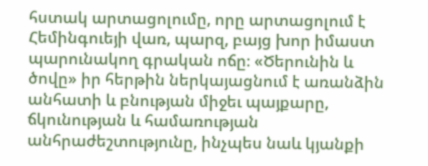հստակ արտացոլումը, որը արտացոլում է Հեմինգուեյի վառ, պարզ, բայց խոր իմաստ պարունակող գրական ոճը։ «Ծերունին և ծովը» իր հերթին ներկայացնում է առանձին անհատի և բնության միջեւ պայքարը, ճկունության և համառության անհրաժեշտությունը, ինչպես նաև կյանքի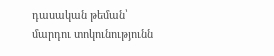դասական թեման՝ մարդու տոկունությունն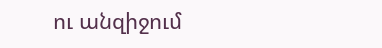ու անզիջում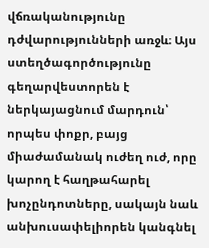վճռականությունը դժվարությունների առջև։ Այս ստեղծագործությունը գեղարվեստորեն է ներկայացնում մարդուն՝ որպես փոքր, բայց միաժամանակ ուժեղ ուժ, որը կարող է հաղթահարել խոչընդոտները, սակայն նաև անխուսափելիորեն կանգնել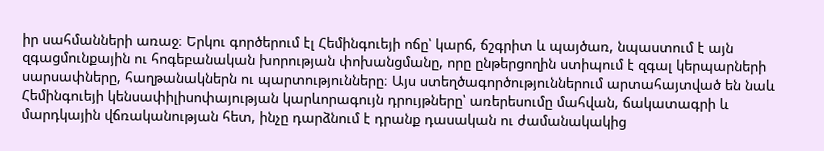իր սահմանների առաջ։ Երկու գործերում էլ Հեմինգուեյի ոճը՝ կարճ, ճշգրիտ և պայծառ, նպաստում է այն զգացմունքային ու հոգեբանական խորության փոխանցմանը, որը ընթերցողին ստիպում է զգալ կերպարների սարսափները, հաղթանակներն ու պարտությունները։ Այս ստեղծագործություններում արտահայտված են նաև Հեմինգուեյի կենսափիլիսոփայության կարևորագույն դրույթները՝ առերեսումը մահվան, ճակատագրի և մարդկային վճռականության հետ, ինչը դարձնում է դրանք դասական ու ժամանակակից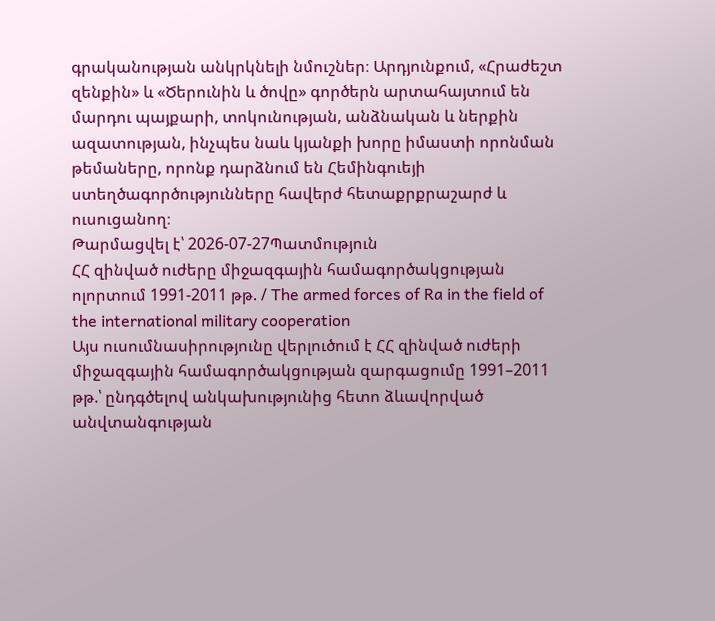գրականության անկրկնելի նմուշներ։ Արդյունքում, «Հրաժեշտ զենքին» և «Ծերունին և ծովը» գործերն արտահայտում են մարդու պայքարի, տոկունության, անձնական և ներքին ազատության, ինչպես նաև կյանքի խորը իմաստի որոնման թեմաները, որոնք դարձնում են Հեմինգուեյի ստեղծագործությունները հավերժ հետաքրքրաշարժ և ուսուցանող։
Թարմացվել է՝ 2026-07-27Պատմություն
ՀՀ զինված ուժերը միջազգային համագործակցության ոլորտում 1991-2011 թթ. / The armed forces of Ra in the field of the international military cooperation
Այս ուսումնասիրությունը վերլուծում է ՀՀ զինված ուժերի միջազգային համագործակցության զարգացումը 1991–2011 թթ.՝ ընդգծելով անկախությունից հետո ձևավորված անվտանգության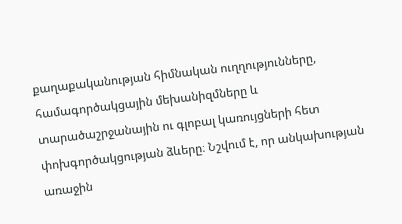քաղաքականության հիմնական ուղղությունները, համագործակցային մեխանիզմները և տարածաշրջանային ու գլոբալ կառույցների հետ փոխգործակցության ձևերը։ Նշվում է, որ անկախության առաջին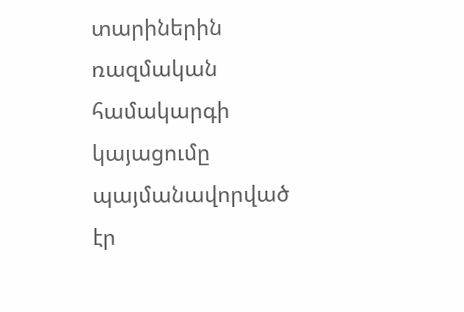տարիներին ռազմական համակարգի կայացումը պայմանավորված էր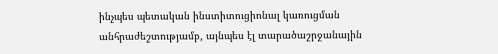ինչպես պետական ինստիտուցիոնալ կառուցման անհրաժեշտությամբ, այնպես էլ տարածաշրջանային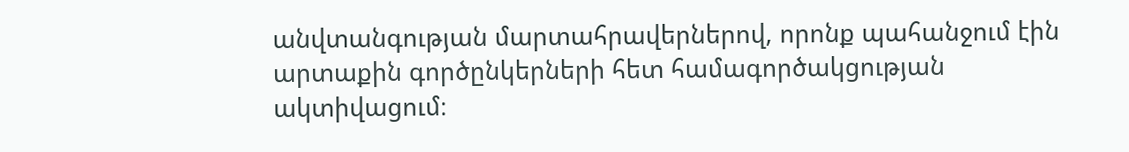անվտանգության մարտահրավերներով, որոնք պահանջում էին արտաքին գործընկերների հետ համագործակցության ակտիվացում։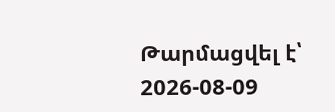Թարմացվել է՝ 2026-08-09